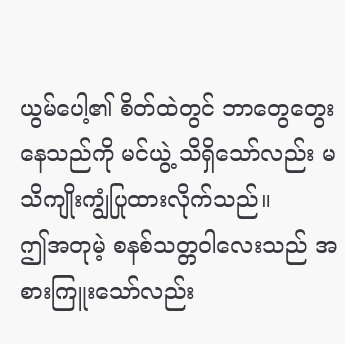ယွမ်ပေါ့၏ စိတ်ထဲတွင် ဘာတွေတွေးနေသည်ကို မင်ယွဲ့ သိရှိသော်လည်း မသိကျိုးကျွံပြုထားလိုက်သည်။
ဤအတုမဲ့ စနစ်သတ္တဝါလေးသည် အစားကြူးသော်လည်း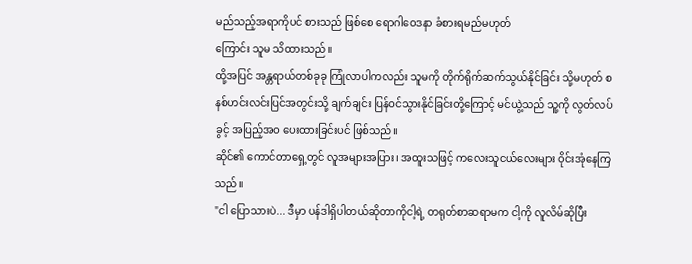မည်သည့်အရာကိုပင် စားသည် ဖြစ်စေ ရောဂါဝေဒနာ ခံစားရမည်မဟုတ်
ကြောင်း သူမ သိထားသည်။
ထို့အပြင် အန္တရာယ်တစ်ခုခု ကြုံလာပါကလည်း သူမကို တိုက်ရိုက်ဆက်သွယ်နိုင်ခြင်း သို့မဟုတ် စနစ်ဟင်းလင်းပြင်အတွင်းသို့ ချက်ချင်း ပြန်ဝင်သွားနိုင်ခြင်းတို့ကြောင့် မင်ယွဲ့သည် သူ့ကို လွတ်လပ်ခွင့် အပြည့်အဝ ပေးထားခြင်းပင် ဖြစ်သည်။
ဆိုင်၏ ကောင်တာရှေ့တွင် လူအများအပြား၊ အထူးသဖြင့် ကလေးသူငယ်လေးများ ဝိုင်းအုံနေကြသည်။
"ငါ ပြောသားပဲ... ဒီမှာ ပန်ဒါရှိပါတယ်ဆိုတာကိုငါ့ရဲ့ တရုတ်စာဆရာမက ငါ့ကို လူလိမ်ဆိုပြီး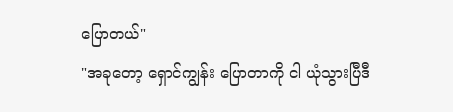ပြောတယ်"
"အခုတော့ ရှောင်ကျွန်း ပြောတာကို ငါ ယုံသွားပြီဒီ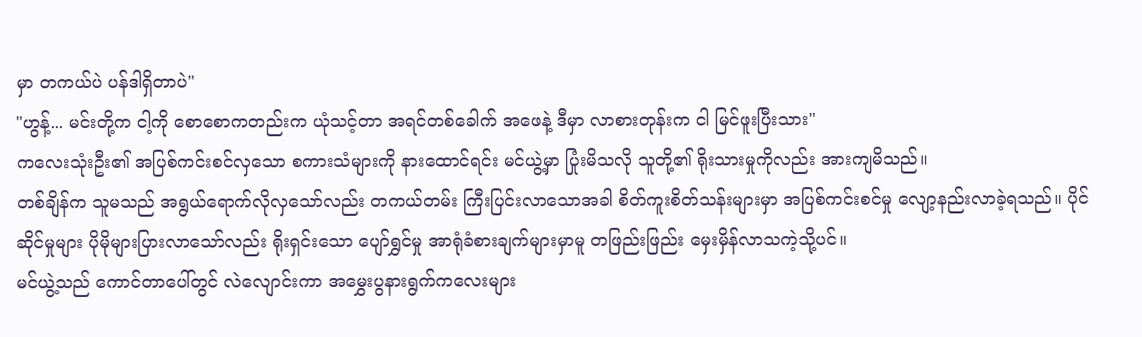မှာ တကယ်ပဲ ပန်ဒါရှိတာပဲ"
"ဟွန့်... မင်းတို့က ငါ့ကို စောစောကတည်းက ယုံသင့်တာ အရင်တစ်ခေါက် အဖေနဲ့ ဒီမှာ လာစားတုန်းက ငါ မြင်ဖူးပြီးသား"
ကလေးသုံးဦး၏ အပြစ်ကင်းစင်လှသော စကားသံများကို နားထောင်ရင်း မင်ယွဲ့မှာ ပြုံးမိသလို သူတို့၏ ရိုးသားမှုကိုလည်း အားကျမိသည်။
တစ်ချိန်က သူမသည် အရွယ်ရောက်လိုလှသော်လည်း တကယ်တမ်း ကြီးပြင်းလာသောအခါ စိတ်ကူးစိတ်သန်းများမှာ အပြစ်ကင်းစင်မှု လျော့နည်းလာခဲ့ရသည်။ ပိုင်ဆိုင်မှုများ ပိုမိုများပြားလာသော်လည်း ရိုးရှင်းသော ပျော်ရွှင်မှု အာရုံခံစားချက်များမှာမူ တဖြည်းဖြည်း မှေးမှိန်လာသကဲ့သို့ပင်။
မင်ယွဲ့သည် ကောင်တာပေါ်တွင် လဲလျောင်းကာ အမွှေးပွနားရွက်ကလေးများ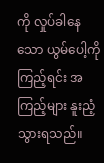ကို လှုပ်ခါနေသော ယွမ်ပေါ့ကို ကြည့်ရင်း အကြည့်များ နူးညံ့သွားရသည်။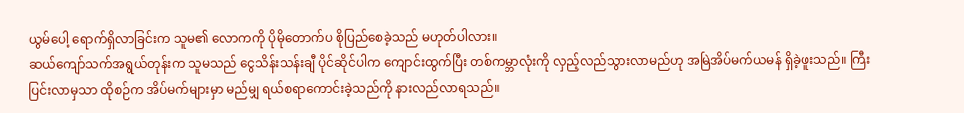ယွမ်ပေါ့ ရောက်ရှိလာခြင်းက သူမ၏ လောကကို ပိုမိုတောက်ပ စိုပြည်စေခဲ့သည် မဟုတ်ပါလား။
ဆယ်ကျော်သက်အရွယ်တုန်းက သူမသည် ငွေသိန်းသန်းချီ ပိုင်ဆိုင်ပါက ကျောင်းထွက်ပြီး တစ်ကမ္ဘာလုံးကို လှည့်လည်သွားလာမည်ဟု အမြဲအိပ်မက်ယမန် ရှိခဲ့ဖူးသည်။ ကြီးပြင်းလာမှသာ ထိုစဉ်က အိပ်မက်များမှာ မည်မျှ ရယ်စရာကောင်းခဲ့သည်ကို နားလည်လာရသည်။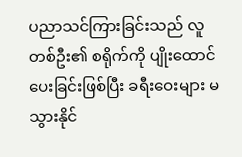ပညာသင်ကြားခြင်းသည် လူတစ်ဦး၏ စရိုက်ကို ပျိုးထောင်ပေးခြင်းဖြစ်ပြီး ခရီးဝေးများ မသွားနိုင်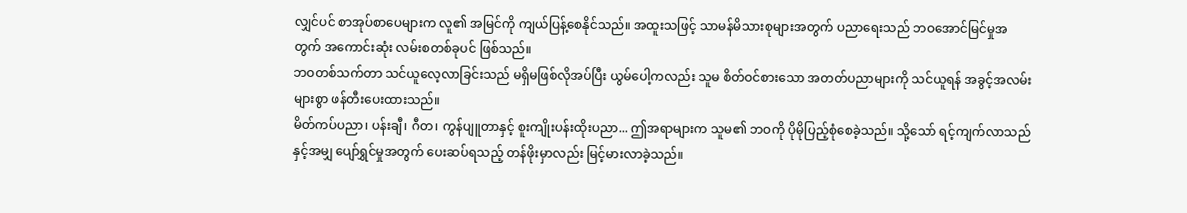လျှင်ပင် စာအုပ်စာပေများက လူ၏ အမြင်ကို ကျယ်ပြန့်စေနိုင်သည်။ အထူးသဖြင့် သာမန်မိသားစုများအတွက် ပညာရေးသည် ဘဝအောင်မြင်မှုအတွက် အကောင်းဆုံး လမ်းစတစ်ခုပင် ဖြစ်သည်။
ဘဝတစ်သက်တာ သင်ယူလေ့လာခြင်းသည် မရှိမဖြစ်လိုအပ်ပြီး ယွမ်ပေါ့ကလည်း သူမ စိတ်ဝင်စားသော အတတ်ပညာများကို သင်ယူရန် အခွင့်အလမ်းများစွာ ဖန်တီးပေးထားသည်။
မိတ်ကပ်ပညာ၊ ပန်းချီ၊ ဂီတ၊ ကွန်ပျူတာနှင့် စူးကျိုးပန်းထိုးပညာ... ဤအရာများက သူမ၏ ဘဝကို ပိုမိုပြည့်စုံစေခဲ့သည်။ သို့သော် ရင့်ကျက်လာသည်နှင့်အမျှ ပျော်ရွှင်မှုအတွက် ပေးဆပ်ရသည့် တန်ဖိုးမှာလည်း မြင့်မားလာခဲ့သည်။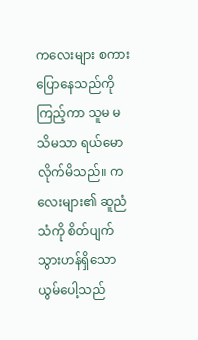ကလေးများ စကားပြောနေသည်ကို ကြည့်ကာ သူမ မသိမသာ ရယ်မောလိုက်မိသည်။ ကလေးများ၏ ဆူညံသံကို စိတ်ပျက်သွားဟန်ရှိသော ယွမ်ပေါ့သည်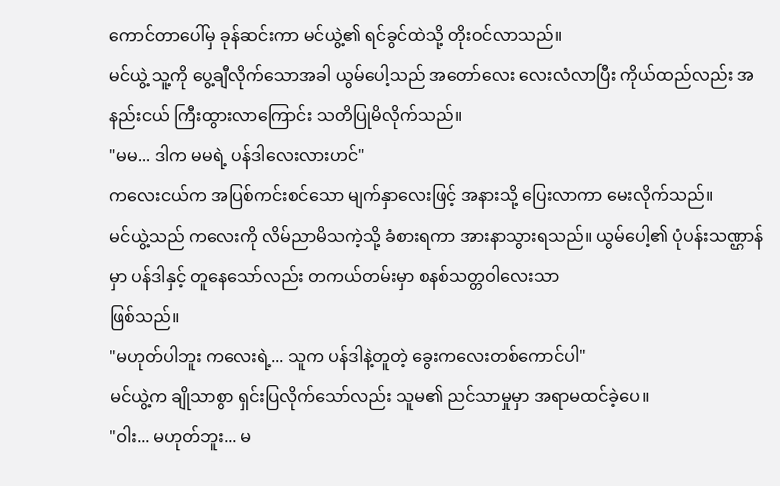ကောင်တာပေါ်မှ ခုန်ဆင်းကာ မင်ယွဲ့၏ ရင်ခွင်ထဲသို့ တိုးဝင်လာသည်။
မင်ယွဲ့ သူ့ကို ပွေ့ချီလိုက်သောအခါ ယွမ်ပေါ့သည် အတော်လေး လေးလံလာပြီး ကိုယ်ထည်လည်း အနည်းငယ် ကြီးထွားလာကြောင်း သတိပြုမိလိုက်သည်။
"မမ... ဒါက မမရဲ့ ပန်ဒါလေးလားဟင်"
ကလေးငယ်က အပြစ်ကင်းစင်သော မျက်နှာလေးဖြင့် အနားသို့ ပြေးလာကာ မေးလိုက်သည်။
မင်ယွဲ့သည် ကလေးကို လိမ်ညာမိသကဲ့သို့ ခံစားရကာ အားနာသွားရသည်။ ယွမ်ပေါ့၏ ပုံပန်းသဏ္ဌာန်မှာ ပန်ဒါနှင့် တူနေသော်လည်း တကယ်တမ်းမှာ စနစ်သတ္တဝါလေးသာ
ဖြစ်သည်။
"မဟုတ်ပါဘူး ကလေးရဲ့... သူက ပန်ဒါနဲ့တူတဲ့ ခွေးကလေးတစ်ကောင်ပါ"
မင်ယွဲ့က ချိုသာစွာ ရှင်းပြလိုက်သော်လည်း သူမ၏ ညင်သာမှုမှာ အရာမထင်ခဲ့ပေ။
"ဝါး... မဟုတ်ဘူး... မ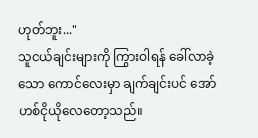ဟုတ်ဘူး..."
သူငယ်ချင်းများကို ကြွားဝါရန် ခေါ်လာခဲ့သော ကောင်လေးမှာ ချက်ချင်းပင် အော်ဟစ်ငိုယိုလေတော့သည်။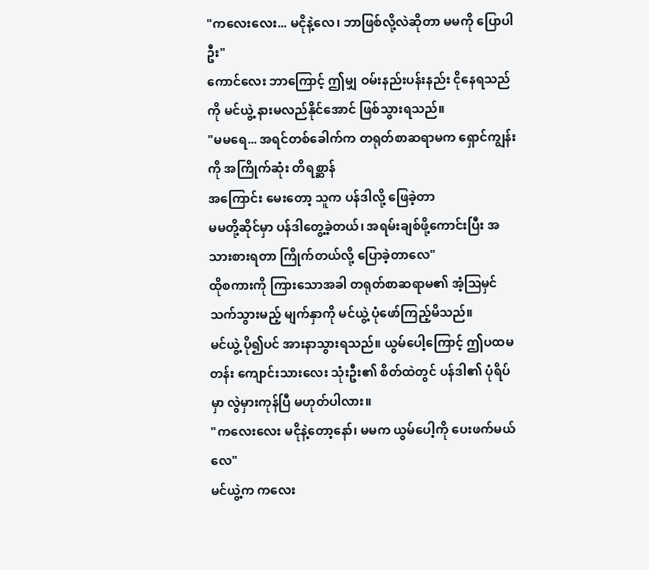"ကလေးလေး... မငိုနဲ့လေ၊ ဘာဖြစ်လို့လဲဆိုတာ မမကို ပြောပါဦး"
ကောင်လေး ဘာကြောင့် ဤမျှ ဝမ်းနည်းပန်းနည်း ငိုနေရသည်ကို မင်ယွဲ့ နားမလည်နိုင်အောင် ဖြစ်သွားရသည်။
"မမရေ... အရင်တစ်ခေါက်က တရုတ်စာဆရာမက ရှောင်ကျွန်းကို အကြိုက်ဆုံး တိရစ္ဆာန်
အကြောင်း မေးတော့ သူက ပန်ဒါလို့ ဖြေခဲ့တာ
မမတို့ဆိုင်မှာ ပန်ဒါတွေ့ခဲ့တယ်၊ အရမ်းချစ်ဖို့ကောင်းပြီး အသားစားရတာ ကြိုက်တယ်လို့ ပြောခဲ့တာလေ"
ထိုစကားကို ကြားသောအခါ တရုတ်စာဆရာမ၏ အံ့ဩမှင်သက်သွားမည့် မျက်နှာကို မင်ယွဲ့ ပုံဖော်ကြည့်မိသည်။
မင်ယွဲ့ ပို၍ပင် အားနာသွားရသည်။ ယွမ်ပေါ့ကြောင့် ဤပထမတန်း ကျောင်းသားလေး သုံးဦး၏ စိတ်ထဲတွင် ပန်ဒါ၏ ပုံရိပ်မှာ လွဲမှားကုန်ပြီ မဟုတ်ပါလား။
"ကလေးလေး မငိုနဲ့တော့နော်၊ မမက ယွမ်ပေါ့ကို ပေးဖက်မယ်လေ"
မင်ယွဲ့က ကလေး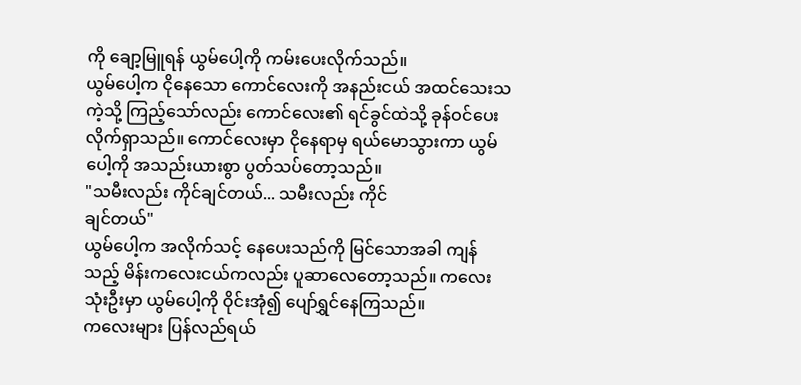ကို ချော့မြူရန် ယွမ်ပေါ့ကို ကမ်းပေးလိုက်သည်။
ယွမ်ပေါ့က ငိုနေသော ကောင်လေးကို အနည်းငယ် အထင်သေးသကဲ့သို့ ကြည့်သော်လည်း ကောင်လေး၏ ရင်ခွင်ထဲသို့ ခုန်ဝင်ပေးလိုက်ရှာသည်။ ကောင်လေးမှာ ငိုနေရာမှ ရယ်မောသွားကာ ယွမ်ပေါ့ကို အသည်းယားစွာ ပွတ်သပ်တော့သည်။
"သမီးလည်း ကိုင်ချင်တယ်... သမီးလည်း ကိုင်
ချင်တယ်"
ယွမ်ပေါ့က အလိုက်သင့် နေပေးသည်ကို မြင်သောအခါ ကျန်သည့် မိန်းကလေးငယ်ကလည်း ပူဆာလေတော့သည်။ ကလေးသုံးဦးမှာ ယွမ်ပေါ့ကို ဝိုင်းအုံ၍ ပျော်ရွှင်နေကြသည်။
ကလေးများ ပြန်လည်ရယ်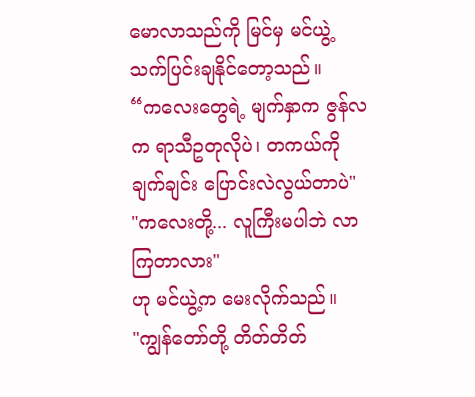မောလာသည်ကို မြင်မှ မင်ယွဲ့ သက်ပြင်းချနိုင်တော့သည်။
“ကလေးတွေရဲ့ မျက်နှာက ဇွန်လက ရာသီဥတုလိုပဲ၊ တကယ်ကို ချက်ချင်း ပြောင်းလဲလွယ်တာပဲ"
"ကလေးတို့... လူကြီးမပါဘဲ လာကြတာလား"
ဟု မင်ယွဲ့က မေးလိုက်သည်။
"ကျွန်တော်တို့ တိတ်တိတ်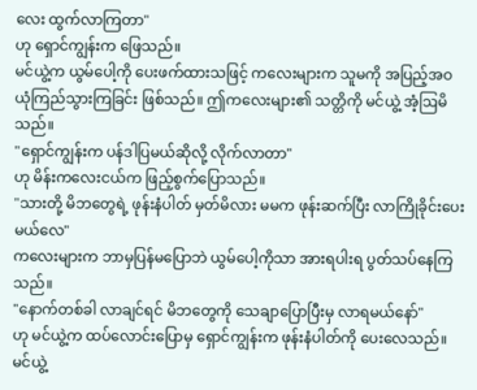လေး ထွက်လာကြတာ"
ဟု ရှောင်ကျွန်းက ဖြေသည်။
မင်ယွဲ့က ယွမ်ပေါ့ကို ပေးဖက်ထားသဖြင့် ကလေးများက သူမကို အပြည့်အဝ ယုံကြည်သွားကြခြင်း ဖြစ်သည်။ ဤကလေးများ၏ သတ္တိကို မင်ယွဲ့ အံ့ဩမိသည်။
"ရှောင်ကျွန်းက ပန်ဒါပြမယ်ဆိုလို့ လိုက်လာတာ"
ဟု မိန်းကလေးငယ်က ဖြည့်စွက်ပြောသည်။
"သားတို့ မိဘတွေရဲ့ ဖုန်းနံပါတ် မှတ်မိလား မမက ဖုန်းဆက်ပြီး လာကြိုခိုင်းပေးမယ်လေ"
ကလေးများက ဘာမှပြန်မပြောဘဲ ယွမ်ပေါ့ကိုသာ အားရပါးရ ပွတ်သပ်နေကြသည်။
"နောက်တစ်ခါ လာချင်ရင် မိဘတွေကို သေချာပြောပြီးမှ လာရမယ်နော်"
ဟု မင်ယွဲ့က ထပ်လောင်းပြောမှ ရှောင်ကျွန်းက ဖုန်းနံပါတ်ကို ပေးလေသည်။
မင်ယွဲ့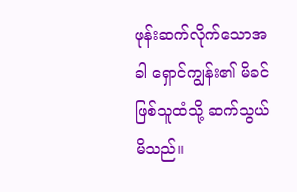ဖုန်းဆက်လိုက်သောအခါ ရှောင်ကျွန်း၏ မိခင်ဖြစ်သူထံသို့ ဆက်သွယ်မိသည်။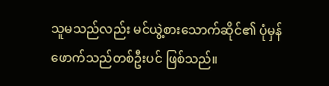သူမသည်လည်း မင်ယွဲ့စားသောက်ဆိုင်၏ ပုံမှန်
ဖောက်သည်တစ်ဦးပင် ဖြစ်သည်။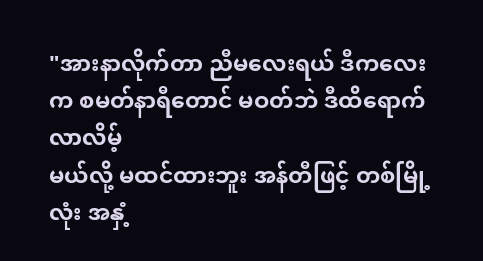"အားနာလိုက်တာ ညီမလေးရယ် ဒီကလေးက စမတ်နာရီတောင် မဝတ်ဘဲ ဒီထိရောက်လာလိမ့်
မယ်လို့ မထင်ထားဘူး အန်တီဖြင့် တစ်မြို့လုံး အနှံ့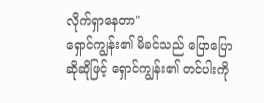လိုက်ရှာနေတာ"
ရှောင်ကျွန်း၏ မိခင်သည် ပြောပြောဆိုဆိုဖြင့် ရှောင်ကျွန်း၏ တင်ပါးကို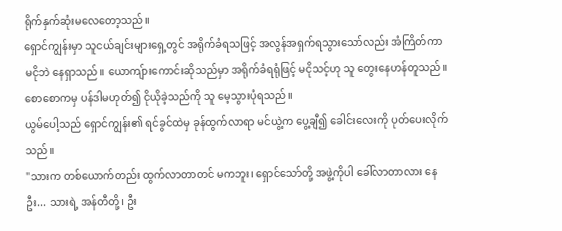ရိုက်နှက်ဆုံးမလေတော့သည်။
ရှောင်ကျွန်းမှာ သူငယ်ချင်းများရှေ့တွင် အရိုက်ခံရသဖြင့် အလွန်အရှက်ရသွားသော်လည်း အံကြိတ်ကာ မငိုဘဲ နေရှာသည်။ ယောကျ်ားကောင်းဆိုသည်မှာ အရိုက်ခံရရုံဖြင့် မငိုသင့်ဟု သူ တွေးနေဟန်တူသည်။
စောစောကမှ ပန်ဒါမဟုတ်၍ ငိုယိုခဲ့သည်ကို သူ မေ့သွားပုံရသည်။
ယွမ်ပေါ့သည် ရှောင်ကျွန်း၏ ရင်ခွင်ထဲမှ ခုန်ထွက်လာရာ မင်ယွဲ့က ပွေ့ချီ၍ ခေါင်းလေးကို ပုတ်ပေးလိုက်သည်။
"သားက တစ်ယောက်တည်း ထွက်လာတာတင် မကဘူး၊ ရှောင်သော်တို့ အဖွဲ့ကိုပါ ခေါ်လာတာလား နေဦး... သားရဲ့ အန်တီတို့၊ ဦး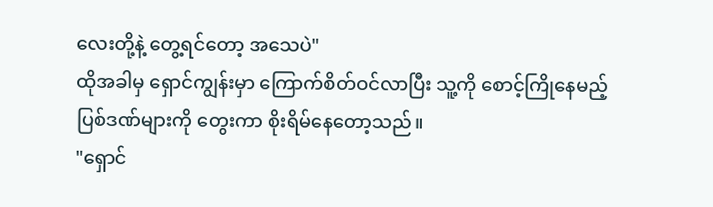လေးတို့နဲ့ တွေ့ရင်တော့ အသေပဲ"
ထိုအခါမှ ရှောင်ကျွန်းမှာ ကြောက်စိတ်ဝင်လာပြီး သူ့ကို စောင့်ကြိုနေမည့် ပြစ်ဒဏ်များကို တွေးကာ စိုးရိမ်နေတော့သည်။
"ရှောင်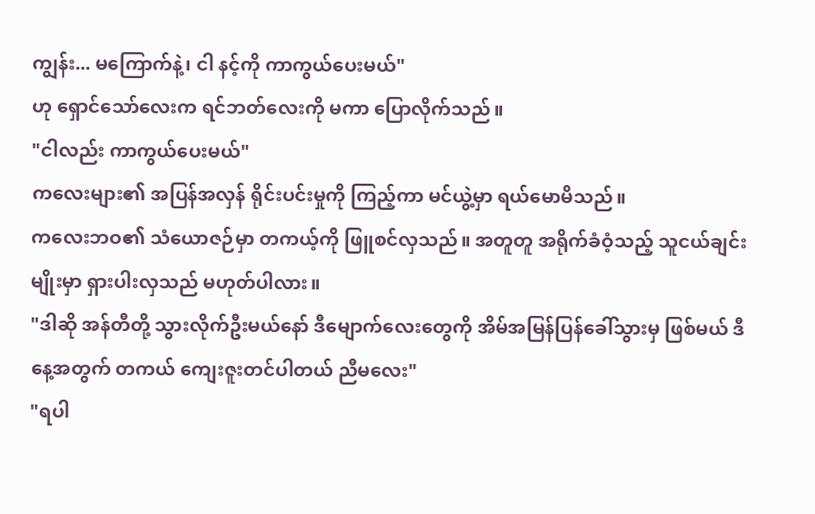ကျွန်း... မကြောက်နဲ့၊ ငါ နင့်ကို ကာကွယ်ပေးမယ်"
ဟု ရှောင်သော်လေးက ရင်ဘတ်လေးကို မကာ ပြောလိုက်သည်။
"ငါလည်း ကာကွယ်ပေးမယ်"
ကလေးများ၏ အပြန်အလှန် ရိုင်းပင်းမှုကို ကြည့်ကာ မင်ယွဲ့မှာ ရယ်မောမိသည်။
ကလေးဘဝ၏ သံယောဇဉ်မှာ တကယ့်ကို ဖြူစင်လှသည်။ အတူတူ အရိုက်ခံဝံ့သည့် သူငယ်ချင်းမျိုးမှာ ရှားပါးလှသည် မဟုတ်ပါလား။
"ဒါဆို အန်တီတို့ သွားလိုက်ဦးမယ်နော် ဒီမျောက်လေးတွေကို အိမ်အမြန်ပြန်ခေါ်သွားမှ ဖြစ်မယ် ဒီနေ့အတွက် တကယ် ကျေးဇူးတင်ပါတယ် ညီမလေး"
"ရပါ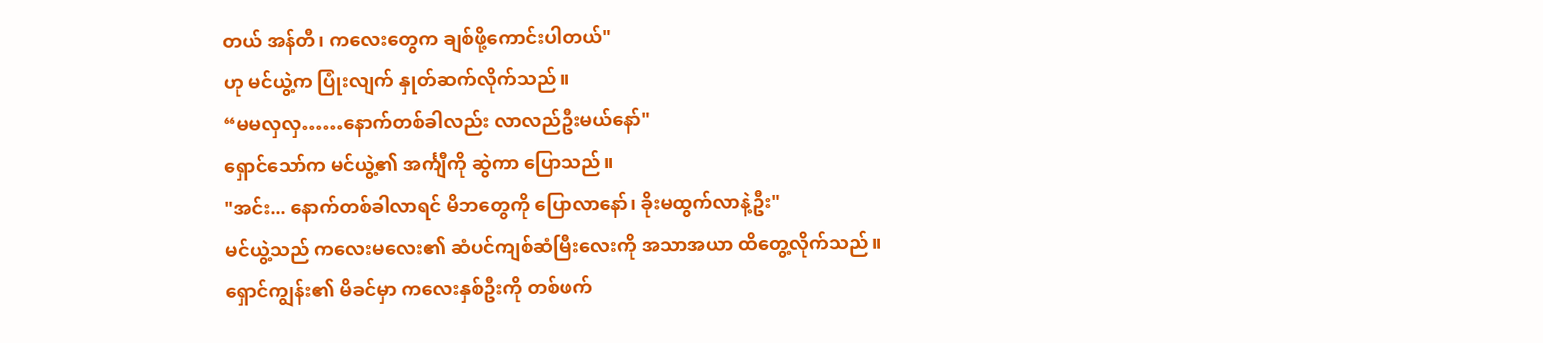တယ် အန်တီ၊ ကလေးတွေက ချစ်ဖို့ကောင်းပါတယ်"
ဟု မင်ယွဲ့က ပြုံးလျက် နှုတ်ဆက်လိုက်သည်။
“မမလှလှ……နောက်တစ်ခါလည်း လာလည်ဦးမယ်နော်"
ရှောင်သော်က မင်ယွဲ့၏ အင်္ကျီကို ဆွဲကာ ပြောသည်။
"အင်း... နောက်တစ်ခါလာရင် မိဘတွေကို ပြောလာနော်၊ ခိုးမထွက်လာနဲ့ဦး"
မင်ယွဲ့သည် ကလေးမလေး၏ ဆံပင်ကျစ်ဆံမြီးလေးကို အသာအယာ ထိတွေ့လိုက်သည်။
ရှောင်ကျွန်း၏ မိခင်မှာ ကလေးနှစ်ဦးကို တစ်ဖက်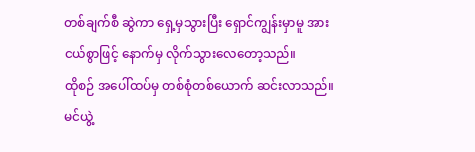တစ်ချက်စီ ဆွဲကာ ရှေ့မှသွားပြီး ရှောင်ကျွန်းမှာမူ အားငယ်စွာဖြင့် နောက်မှ လိုက်သွားလေတော့သည်။
ထိုစဉ် အပေါ်ထပ်မှ တစ်စုံတစ်ယောက် ဆင်းလာသည်။ မင်ယွဲ့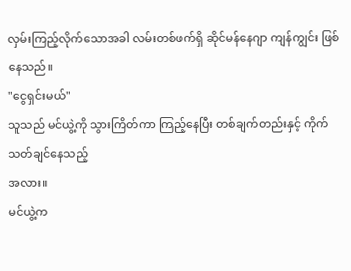လှမ်းကြည့်လိုက်သောအခါ လမ်းတစ်ဖက်ရှိ ဆိုင်မန်နေဂျာ ကျန်ကျွင်း ဖြစ်
နေသည်။
"ငွေရှင်းမယ်"
သူသည် မင်ယွဲ့ကို သွားကြိတ်ကာ ကြည့်နေပြီး တစ်ချက်တည်းနှင့် ကိုက်သတ်ချင်နေသည့်
အလား။
မင်ယွဲ့က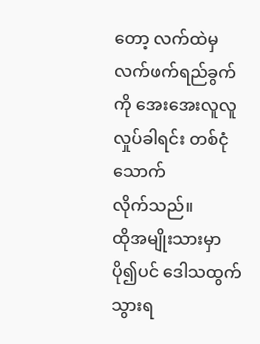တော့ လက်ထဲမှ လက်ဖက်ရည်ခွက်ကို အေးအေးလူလူ လှုပ်ခါရင်း တစ်ငုံ သောက်
လိုက်သည်။
ထိုအမျိုးသားမှာ ပို၍ပင် ဒေါသထွက်သွားရ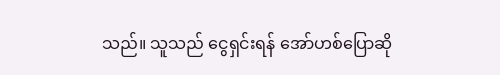သည်။ သူသည် ငွေရှင်းရန် အော်ဟစ်ပြောဆို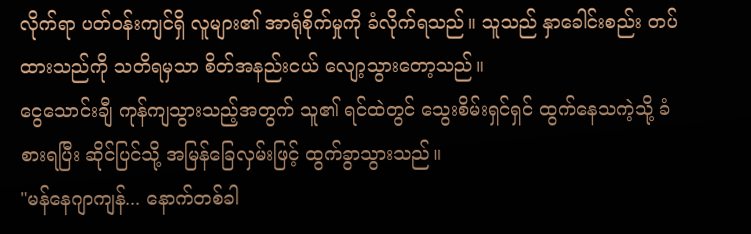လိုက်ရာ ပတ်ဝန်းကျင်ရှိ လူများ၏ အာရုံစိုက်မှုကို ခံလိုက်ရသည်။ သူသည် နှာခေါင်းစည်း တပ်ထားသည်ကို သတိရမှသာ စိတ်အနည်းငယ် လျော့သွားတော့သည်။
ငွေသောင်းချီ ကုန်ကျသွားသည့်အတွက် သူ၏ ရင်ထဲတွင် သွေးစိမ်းရှင်ရှင် ထွက်နေသကဲ့သို့ ခံစားရပြီး ဆိုင်ပြင်သို့ အမြန်ခြေလှမ်းဖြင့် ထွက်ခွာသွားသည်။
"မန်နေဂျာကျန်... နောက်တစ်ခါ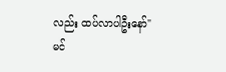လည်း ထပ်လာပါဦးနော်"
မင်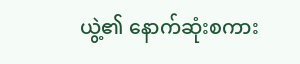ယွဲ့၏ နောက်ဆုံးစကား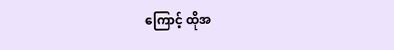ကြောင့် ထိုအ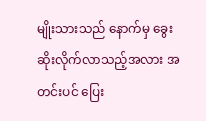မျိုးသားသည် နောက်မှ ခွေးဆိုးလိုက်လာသည့်အလား အတင်းပင် ပြေး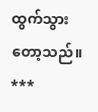ထွက်သွားတော့သည်။
***